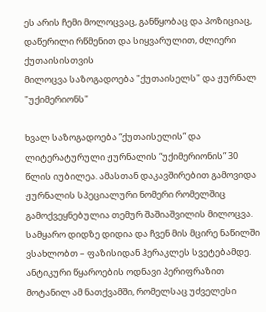ეს არის ჩემი მოლოცვაც, განწყობაც და პოზიციაც, დაწერილი რწმენით და სიყვარულით, ძლიერი ქუთაისისთვის
მილოცვა საზოგადოება "ქუთაისელს" და ჟურნალ "უქიმერიონს"

ხვალ საზოგადოება “ქუთაისელის” და ლიტერატურული ჟურნალის “უქიმერიონის” 30 წლის იუბილეა. ამასთან დაკავშირებით გამოვიდა ჟურნალის სპეციალური ნომერი რომელშიც გამოქვეყნებულია თემურ შაშიაშვილის მილოცვა.
სამყარო დიდზე დიდია და ჩვენ მის მცირე ნაწილში ვსახლობთ – ფაზისიდან ჰერაკლეს სვეტებამდე. ანტიკური წყაროების ოდნავი პერიფრაზით მოტანილ ამ ნათქვამში, რომელსაც უძველესი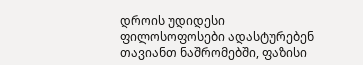დროის უდიდესი ფილოსოფოსები ადასტურებენ თავიანთ ნაშრომებში, ფაზისი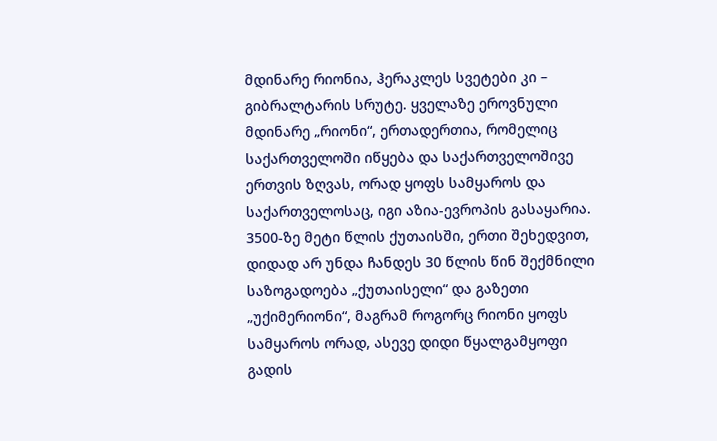მდინარე რიონია, ჰერაკლეს სვეტები კი – გიბრალტარის სრუტე. ყველაზე ეროვნული მდინარე „რიონი“, ერთადერთია, რომელიც საქართველოში იწყება და საქართველოშივე ერთვის ზღვას, ორად ყოფს სამყაროს და საქართველოსაც, იგი აზია-ევროპის გასაყარია.
3500-ზე მეტი წლის ქუთაისში, ერთი შეხედვით, დიდად არ უნდა ჩანდეს 30 წლის წინ შექმნილი საზოგადოება „ქუთაისელი“ და გაზეთი „უქიმერიონი“, მაგრამ როგორც რიონი ყოფს სამყაროს ორად, ასევე დიდი წყალგამყოფი გადის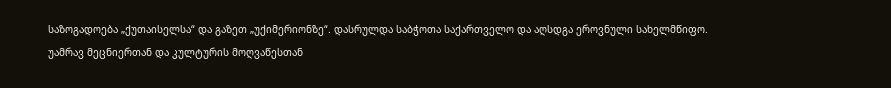საზოგადოება „ქუთაისელსა“ და გაზეთ „უქიმერიონზე“. დასრულდა საბჭოთა საქართველო და აღსდგა ეროვნული სახელმწიფო.
უამრავ მეცნიერთან და კულტურის მოღვაწესთან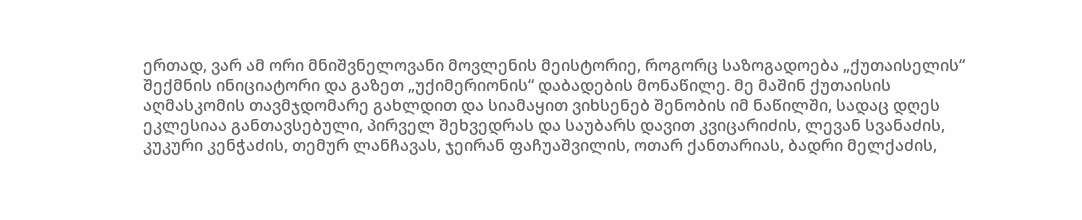ერთად, ვარ ამ ორი მნიშვნელოვანი მოვლენის მეისტორიე, როგორც საზოგადოება „ქუთაისელის“ შექმნის ინიციატორი და გაზეთ „უქიმერიონის“ დაბადების მონაწილე. მე მაშინ ქუთაისის აღმასკომის თავმჯდომარე გახლდით და სიამაყით ვიხსენებ შენობის იმ ნაწილში, სადაც დღეს ეკლესიაა განთავსებული, პირველ შეხვედრას და საუბარს დავით კვიცარიძის, ლევან სვანაძის, კუკური კენჭაძის, თემურ ლანჩავას, ჯეირან ფაჩუაშვილის, ოთარ ქანთარიას, ბადრი მელქაძის,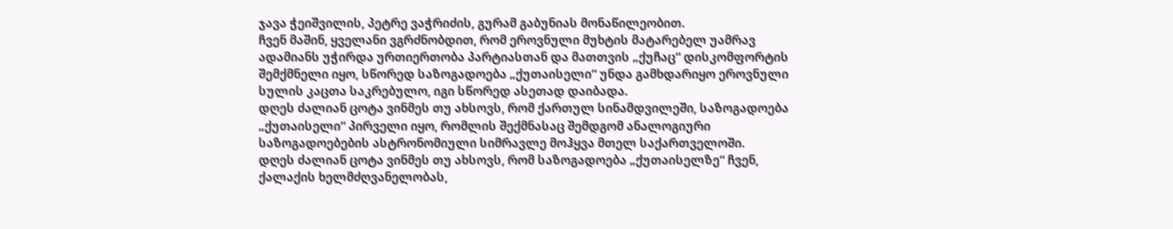ჯავა ჭეიშვილის, პეტრე ვაჭრიძის, გურამ გაბუნიას მონაწილეობით.
ჩვენ მაშინ, ყველანი ვგრძნობდით, რომ ეროვნული მუხტის მატარებელ უამრავ ადამიანს უჭირდა ურთიერთობა პარტიასთან და მათთვის „ქუჩაც“ დისკომფორტის შემქმნელი იყო, სწორედ საზოგადოება „ქუთაისელი“ უნდა გამხდარიყო ეროვნული სულის კაცთა საკრებულო, იგი სწორედ ასეთად დაიბადა.
დღეს ძალიან ცოტა ვინმეს თუ ახსოვს, რომ ქართულ სინამდვილეში, საზოგადოება „ქუთაისელი“ პირველი იყო, რომლის შექმნასაც შემდგომ ანალოგიური საზოგადოებების ასტრონომიული სიმრავლე მოჰყვა მთელ საქართველოში.
დღეს ძალიან ცოტა ვინმეს თუ ახსოვს, რომ საზოგადოება „ქუთაისელზე“ ჩვენ, ქალაქის ხელმძღვანელობას,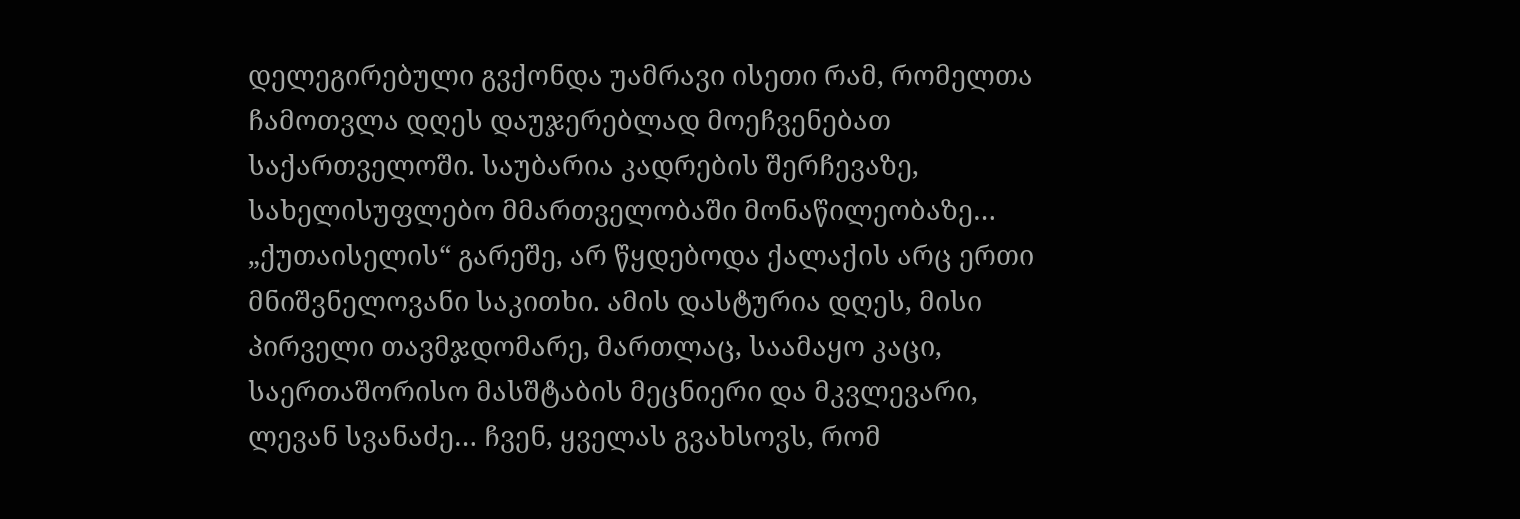დელეგირებული გვქონდა უამრავი ისეთი რამ, რომელთა ჩამოთვლა დღეს დაუჯერებლად მოეჩვენებათ საქართველოში. საუბარია კადრების შერჩევაზე, სახელისუფლებო მმართველობაში მონაწილეობაზე… „ქუთაისელის“ გარეშე, არ წყდებოდა ქალაქის არც ერთი მნიშვნელოვანი საკითხი. ამის დასტურია დღეს, მისი პირველი თავმჯდომარე, მართლაც, საამაყო კაცი, საერთაშორისო მასშტაბის მეცნიერი და მკვლევარი, ლევან სვანაძე… ჩვენ, ყველას გვახსოვს, რომ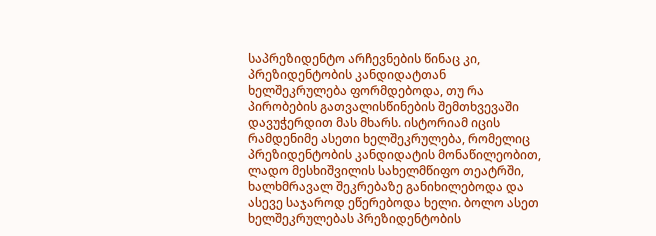საპრეზიდენტო არჩევნების წინაც კი, პრეზიდენტობის კანდიდატთან ხელშეკრულება ფორმდებოდა, თუ რა პირობების გათვალისწინების შემთხვევაში დავუჭერდით მას მხარს. ისტორიამ იცის რამდენიმე ასეთი ხელშეკრულება, რომელიც პრეზიდენტობის კანდიდატის მონაწილეობით, ლადო მესხიშვილის სახელმწიფო თეატრში, ხალხმრავალ შეკრებაზე განიხილებოდა და ასევე საჯაროდ ეწერებოდა ხელი. ბოლო ასეთ ხელშეკრულებას პრეზიდენტობის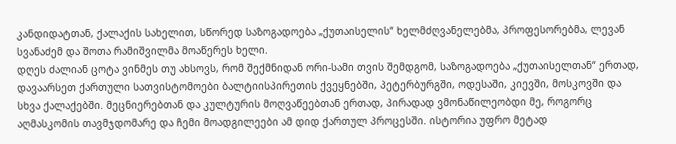კანდიდატთან, ქალაქის სახელით, სწორედ საზოგადოება „ქუთაისელის“ ხელმძღვანელებმა, პროფესორებმა, ლევან სვანაძემ და შოთა რამიშვილმა მოაწერეს ხელი.
დღეს ძალიან ცოტა ვინმეს თუ ახსოვს, რომ შექმნიდან ორი-სამი თვის შემდგომ, საზოგადოება „ქუთაისელთან“ ერთად, დავაარსეთ ქართული სათვისტომოები ბალტიისპირეთის ქვეყნებში, პეტერბურგში, ოდესაში, კიევში, მოსკოვში და სხვა ქალაქებში. მეცნიერებთან და კულტურის მოღვაწეებთან ერთად, პირადად ვმონაწილეობდი მე, როგორც აღმასკომის თავმჯდომარე და ჩემი მოადგილეები ამ დიდ ქართულ პროცესში. ისტორია უფრო მეტად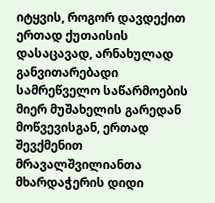იტყვის, როგორ დავდექით ერთად ქუთაისის დასაცავად, არნახულად განვითარებადი სამრეწველო საწარმოების მიერ მუშახელის გარედან მოწვევისგან, ერთად შევქმენით მრავალშვილიანთა მხარდაჭერის დიდი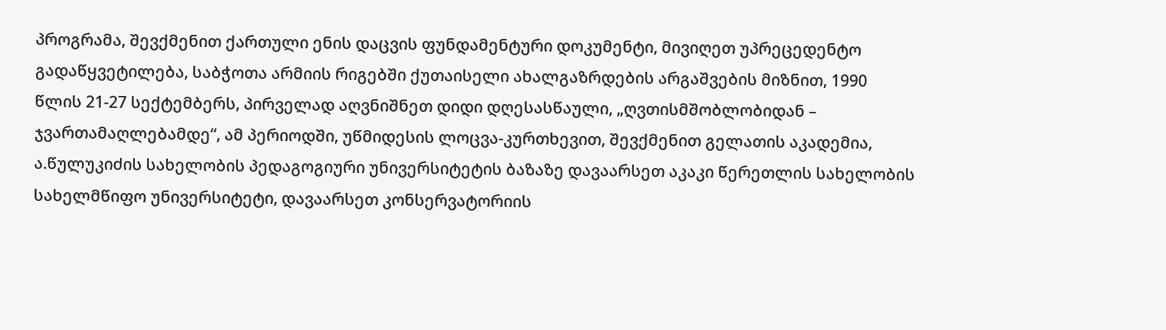პროგრამა, შევქმენით ქართული ენის დაცვის ფუნდამენტური დოკუმენტი, მივიღეთ უპრეცედენტო გადაწყვეტილება, საბჭოთა არმიის რიგებში ქუთაისელი ახალგაზრდების არგაშვების მიზნით, 1990 წლის 21-27 სექტემბერს, პირველად აღვნიშნეთ დიდი დღესასწაული, „ღვთისმშობლობიდან – ჯვართამაღლებამდე“, ამ პერიოდში, უწმიდესის ლოცვა-კურთხევით, შევქმენით გელათის აკადემია, ა.წულუკიძის სახელობის პედაგოგიური უნივერსიტეტის ბაზაზე დავაარსეთ აკაკი წერეთლის სახელობის სახელმწიფო უნივერსიტეტი, დავაარსეთ კონსერვატორიის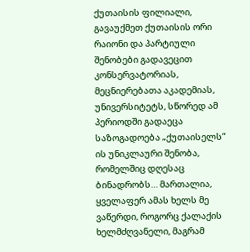ქუთაისის ფილიალი, გავაუქმეთ ქუთაისის ორი რაიონი და პარტიული შენობები გადავეცით კონსერვატორიას, მეცნიერებათა აკადემიას, უნივერსიტეტს, სწორედ ამ პერიოდში გადაეცა საზოგადოება „ქუთაისელს“ ის უნიკლაური შენობა, რომელშიც დღესაც ბინადრობს… მართალია, ყველაფერ ამას ხელს მე ვაწერდი, როგორც ქალაქის ხელმძღვანელი, მაგრამ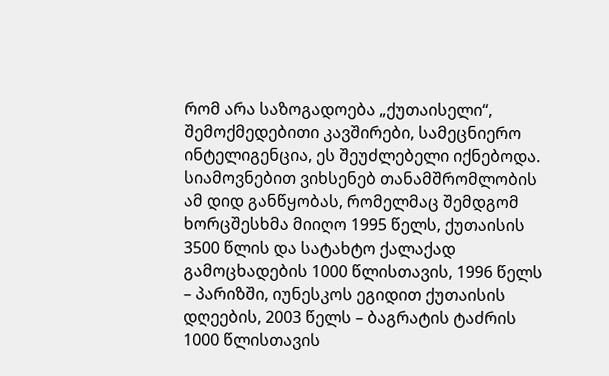რომ არა საზოგადოება „ქუთაისელი“, შემოქმედებითი კავშირები, სამეცნიერო ინტელიგენცია, ეს შეუძლებელი იქნებოდა.
სიამოვნებით ვიხსენებ თანამშრომლობის ამ დიდ განწყობას, რომელმაც შემდგომ ხორცშესხმა მიიღო 1995 წელს, ქუთაისის 3500 წლის და სატახტო ქალაქად გამოცხადების 1000 წლისთავის, 1996 წელს – პარიზში, იუნესკოს ეგიდით ქუთაისის დღეების, 2003 წელს – ბაგრატის ტაძრის 1000 წლისთავის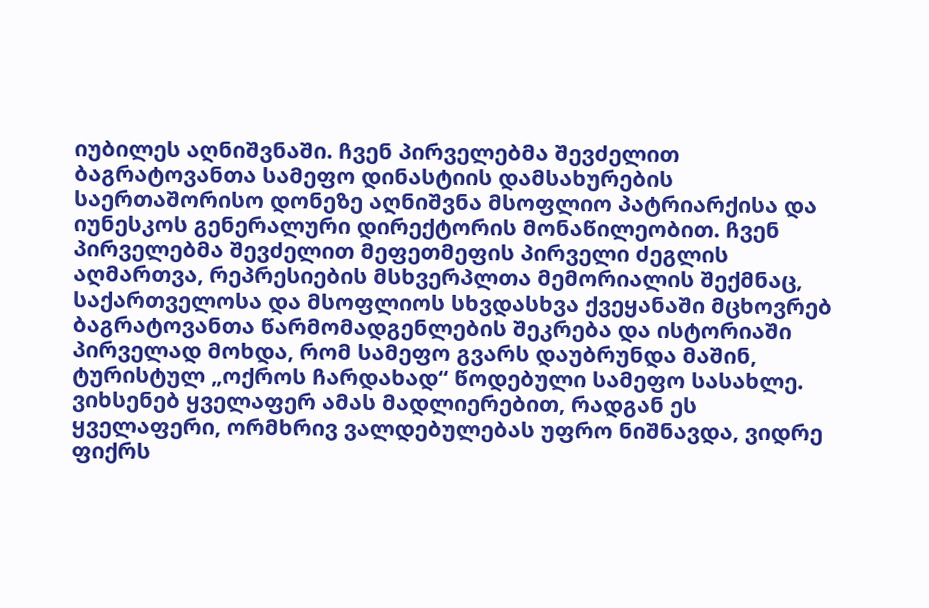იუბილეს აღნიშვნაში. ჩვენ პირველებმა შევძელით ბაგრატოვანთა სამეფო დინასტიის დამსახურების საერთაშორისო დონეზე აღნიშვნა მსოფლიო პატრიარქისა და იუნესკოს გენერალური დირექტორის მონაწილეობით. ჩვენ პირველებმა შევძელით მეფეთმეფის პირველი ძეგლის აღმართვა, რეპრესიების მსხვერპლთა მემორიალის შექმნაც, საქართველოსა და მსოფლიოს სხვდასხვა ქვეყანაში მცხოვრებ ბაგრატოვანთა წარმომადგენლების შეკრება და ისტორიაში პირველად მოხდა, რომ სამეფო გვარს დაუბრუნდა მაშინ, ტურისტულ „ოქროს ჩარდახად“ წოდებული სამეფო სასახლე.
ვიხსენებ ყველაფერ ამას მადლიერებით, რადგან ეს ყველაფერი, ორმხრივ ვალდებულებას უფრო ნიშნავდა, ვიდრე ფიქრს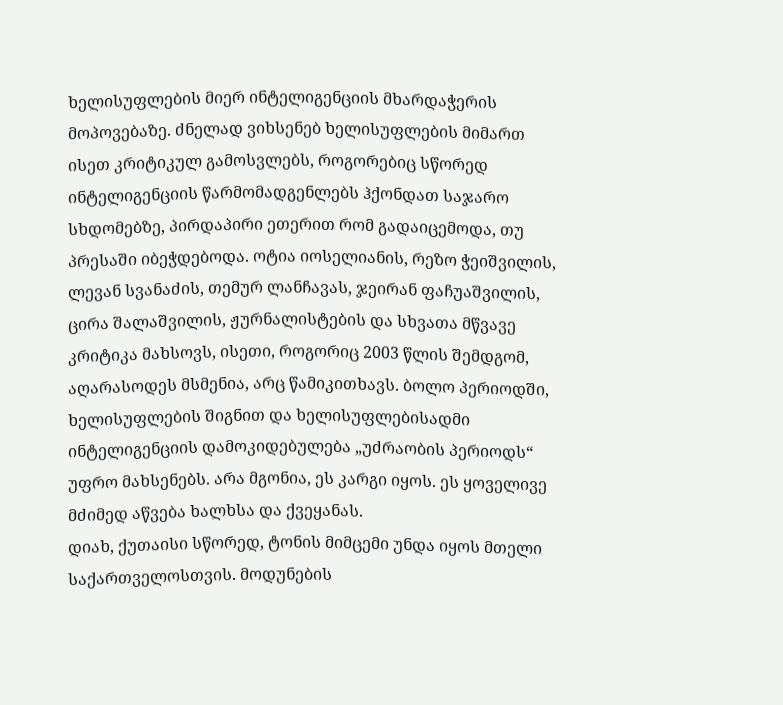ხელისუფლების მიერ ინტელიგენციის მხარდაჭერის მოპოვებაზე. ძნელად ვიხსენებ ხელისუფლების მიმართ ისეთ კრიტიკულ გამოსვლებს, როგორებიც სწორედ ინტელიგენციის წარმომადგენლებს ჰქონდათ საჯარო სხდომებზე, პირდაპირი ეთერით რომ გადაიცემოდა, თუ პრესაში იბეჭდებოდა. ოტია იოსელიანის, რეზო ჭეიშვილის, ლევან სვანაძის, თემურ ლანჩავას, ჯეირან ფაჩუაშვილის, ცირა შალაშვილის, ჟურნალისტების და სხვათა მწვავე კრიტიკა მახსოვს, ისეთი, როგორიც 2003 წლის შემდგომ, აღარასოდეს მსმენია, არც წამიკითხავს. ბოლო პერიოდში, ხელისუფლების შიგნით და ხელისუფლებისადმი ინტელიგენციის დამოკიდებულება „უძრაობის პერიოდს“ უფრო მახსენებს. არა მგონია, ეს კარგი იყოს. ეს ყოველივე მძიმედ აწვება ხალხსა და ქვეყანას.
დიახ, ქუთაისი სწორედ, ტონის მიმცემი უნდა იყოს მთელი საქართველოსთვის. მოდუნების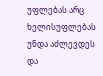უფლებას არც ხელისუფლებას უნდა აძლევდეს და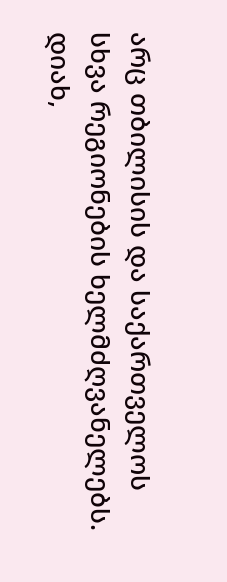არც თბილისის და საქართველოს სხვა რეგიონების ხელმძღვანელებს.
დიახ,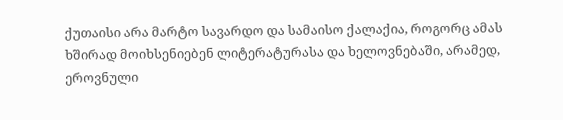ქუთაისი არა მარტო სავარდო და სამაისო ქალაქია, როგორც ამას ხშირად მოიხსენიებენ ლიტერატურასა და ხელოვნებაში, არამედ, ეროვნული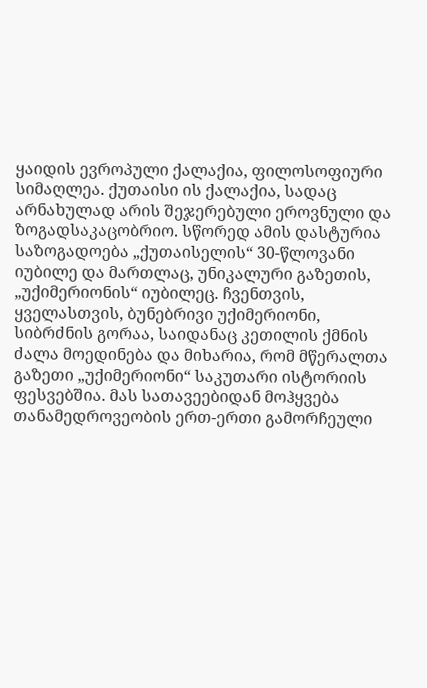ყაიდის ევროპული ქალაქია, ფილოსოფიური სიმაღლეა. ქუთაისი ის ქალაქია, სადაც არნახულად არის შეჯერებული ეროვნული და ზოგადსაკაცობრიო. სწორედ ამის დასტურია საზოგადოება „ქუთაისელის“ 30-წლოვანი იუბილე და მართლაც, უნიკალური გაზეთის, „უქიმერიონის“ იუბილეც. ჩვენთვის, ყველასთვის, ბუნებრივი უქიმერიონი, სიბრძნის გორაა, საიდანაც კეთილის ქმნის ძალა მოედინება და მიხარია, რომ მწერალთა გაზეთი „უქიმერიონი“ საკუთარი ისტორიის ფესვებშია. მას სათავეებიდან მოჰყვება თანამედროვეობის ერთ-ერთი გამორჩეული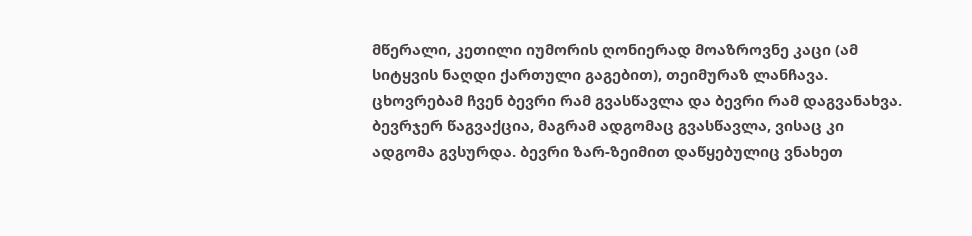მწერალი, კეთილი იუმორის ღონიერად მოაზროვნე კაცი (ამ სიტყვის ნაღდი ქართული გაგებით), თეიმურაზ ლანჩავა.
ცხოვრებამ ჩვენ ბევრი რამ გვასწავლა და ბევრი რამ დაგვანახვა. ბევრჯერ წაგვაქცია, მაგრამ ადგომაც გვასწავლა, ვისაც კი ადგომა გვსურდა. ბევრი ზარ-ზეიმით დაწყებულიც ვნახეთ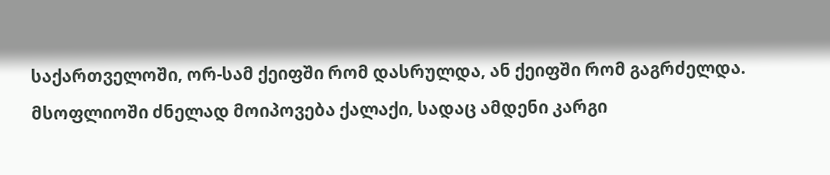საქართველოში, ორ-სამ ქეიფში რომ დასრულდა, ან ქეიფში რომ გაგრძელდა. მსოფლიოში ძნელად მოიპოვება ქალაქი, სადაც ამდენი კარგი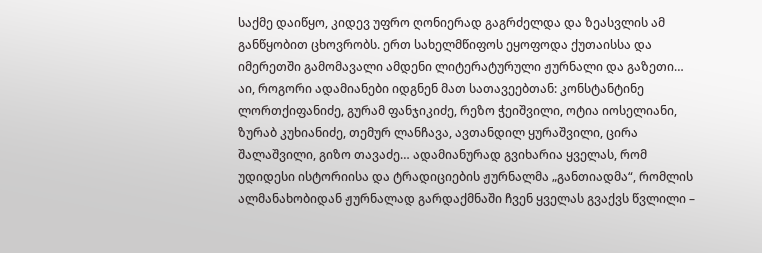საქმე დაიწყო, კიდევ უფრო ღონიერად გაგრძელდა და ზეასვლის ამ განწყობით ცხოვრობს. ერთ სახელმწიფოს ეყოფოდა ქუთაისსა და იმერეთში გამომავალი ამდენი ლიტერატურული ჟურნალი და გაზეთი… აი, როგორი ადამიანები იდგნენ მათ სათავეებთან: კონსტანტინე ლორთქიფანიძე, გურამ ფანჯიკიძე, რეზო ჭეიშვილი, ოტია იოსელიანი, ზურაბ კუხიანიძე, თემურ ლანჩავა, ავთანდილ ყურაშვილი, ცირა შალაშვილი, გიზო თავაძე… ადამიანურად გვიხარია ყველას, რომ უდიდესი ისტორიისა და ტრადიციების ჟურნალმა „განთიადმა“, რომლის ალმანახობიდან ჟურნალად გარდაქმნაში ჩვენ ყველას გვაქვს წვლილი –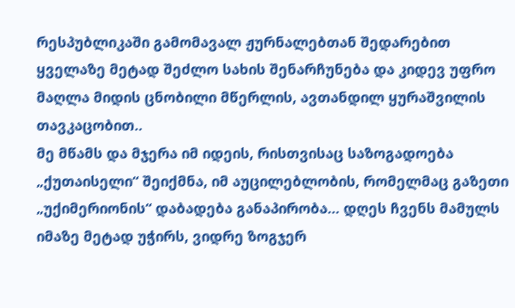რესპუბლიკაში გამომავალ ჟურნალებთან შედარებით ყველაზე მეტად შეძლო სახის შენარჩუნება და კიდევ უფრო მაღლა მიდის ცნობილი მწერლის, ავთანდილ ყურაშვილის თავკაცობით..
მე მწამს და მჯერა იმ იდეის, რისთვისაც საზოგადოება „ქუთაისელი“ შეიქმნა, იმ აუცილებლობის, რომელმაც გაზეთი „უქიმერიონის“ დაბადება განაპირობა… დღეს ჩვენს მამულს იმაზე მეტად უჭირს, ვიდრე ზოგჯერ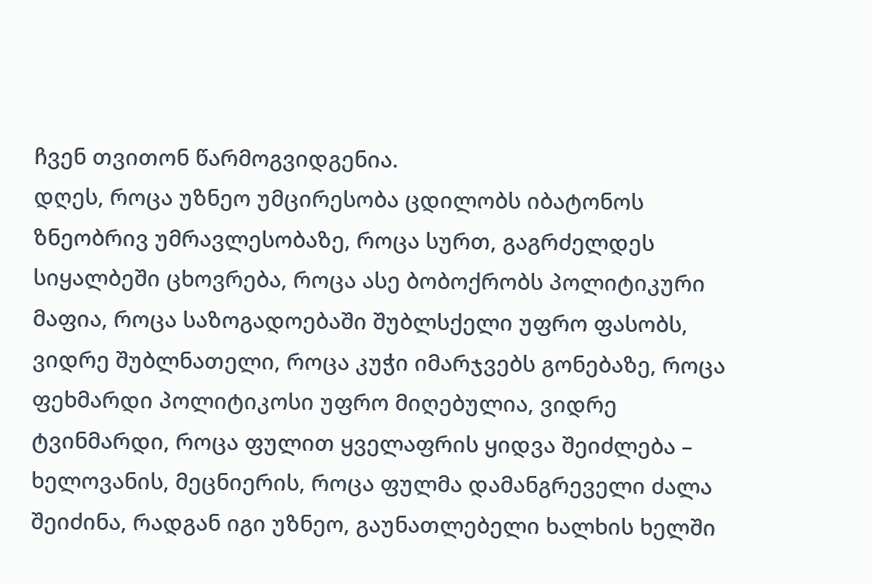ჩვენ თვითონ წარმოგვიდგენია.
დღეს, როცა უზნეო უმცირესობა ცდილობს იბატონოს ზნეობრივ უმრავლესობაზე, როცა სურთ, გაგრძელდეს სიყალბეში ცხოვრება, როცა ასე ბობოქრობს პოლიტიკური მაფია, როცა საზოგადოებაში შუბლსქელი უფრო ფასობს, ვიდრე შუბლნათელი, როცა კუჭი იმარჯვებს გონებაზე, როცა ფეხმარდი პოლიტიკოსი უფრო მიღებულია, ვიდრე ტვინმარდი, როცა ფულით ყველაფრის ყიდვა შეიძლება – ხელოვანის, მეცნიერის, როცა ფულმა დამანგრეველი ძალა შეიძინა, რადგან იგი უზნეო, გაუნათლებელი ხალხის ხელში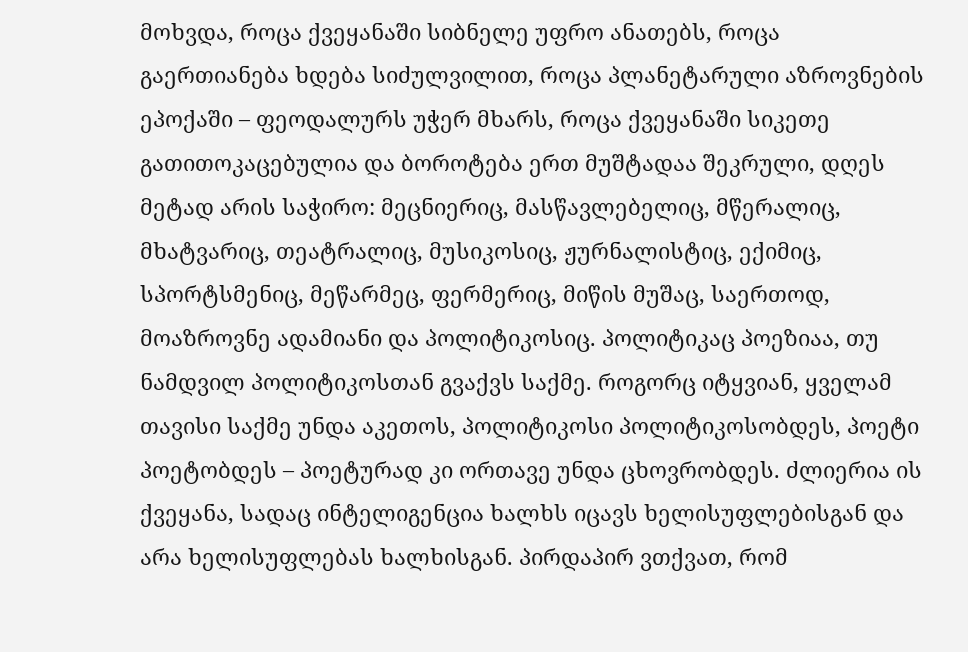მოხვდა, როცა ქვეყანაში სიბნელე უფრო ანათებს, როცა გაერთიანება ხდება სიძულვილით, როცა პლანეტარული აზროვნების ეპოქაში – ფეოდალურს უჭერ მხარს, როცა ქვეყანაში სიკეთე გათითოკაცებულია და ბოროტება ერთ მუშტადაა შეკრული, დღეს მეტად არის საჭირო: მეცნიერიც, მასწავლებელიც, მწერალიც, მხატვარიც, თეატრალიც, მუსიკოსიც, ჟურნალისტიც, ექიმიც, სპორტსმენიც, მეწარმეც, ფერმერიც, მიწის მუშაც, საერთოდ, მოაზროვნე ადამიანი და პოლიტიკოსიც. პოლიტიკაც პოეზიაა, თუ ნამდვილ პოლიტიკოსთან გვაქვს საქმე. როგორც იტყვიან, ყველამ თავისი საქმე უნდა აკეთოს, პოლიტიკოსი პოლიტიკოსობდეს, პოეტი პოეტობდეს – პოეტურად კი ორთავე უნდა ცხოვრობდეს. ძლიერია ის ქვეყანა, სადაც ინტელიგენცია ხალხს იცავს ხელისუფლებისგან და არა ხელისუფლებას ხალხისგან. პირდაპირ ვთქვათ, რომ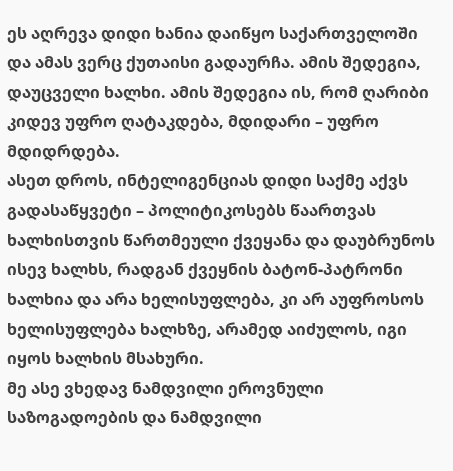ეს აღრევა დიდი ხანია დაიწყო საქართველოში და ამას ვერც ქუთაისი გადაურჩა. ამის შედეგია, დაუცველი ხალხი. ამის შედეგია ის, რომ ღარიბი კიდევ უფრო ღატაკდება, მდიდარი – უფრო მდიდრდება.
ასეთ დროს, ინტელიგენციას დიდი საქმე აქვს გადასაწყვეტი – პოლიტიკოსებს წაართვას ხალხისთვის წართმეული ქვეყანა და დაუბრუნოს ისევ ხალხს, რადგან ქვეყნის ბატონ-პატრონი ხალხია და არა ხელისუფლება, კი არ აუფროსოს ხელისუფლება ხალხზე, არამედ აიძულოს, იგი იყოს ხალხის მსახური.
მე ასე ვხედავ ნამდვილი ეროვნული საზოგადოების და ნამდვილი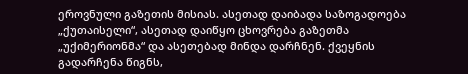ეროვნული გაზეთის მისიას. ასეთად დაიბადა საზოგადოება „ქუთაისელი“, ასეთად დაიწყო ცხოვრება გაზეთმა „უქიმერიონმა“ და ასეთებად მინდა დარჩნენ. ქვეყნის გადარჩენა წიგნს,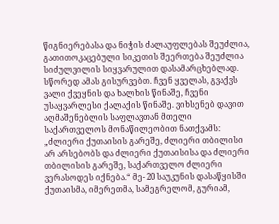წიგნიერებასა და ნიჭის ძალაუფლებას შეუძლია, გათითოკაცებული სიკეთის შეერთება შეუძლია სიძულვილის სიყვარულით დასამარცხებლად.
სწორედ ამას გისურვებთ. ჩვენ ყველას, გვაქვს ვალი ქვეყნის და ხალხის წინაშე, ჩვენი უსაყვარლესი ქალაქის წინაშე. ვიხსენებ დავით აღმაშენებლის საფლავთან მთელი საქართველოს მონაწილეობით ნათქვამს: „ძლიერი ქუთაისის გარეშე, ძლიერი თბილისი არ არსებობს და ძლიერი ქუთაისისა და ძლიერი თბილისის გარეშე, საქართველო ძლიერი ვერასოდეს იქნება.“ მე- 20 საუკუნის დასაწყისში ქუთაისმა, იმერეთმა, სამეგრელომ, გურიამ,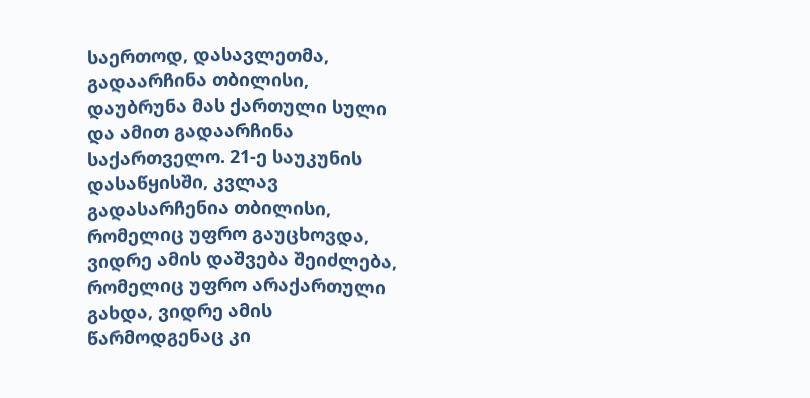საერთოდ, დასავლეთმა, გადაარჩინა თბილისი, დაუბრუნა მას ქართული სული და ამით გადაარჩინა საქართველო. 21-ე საუკუნის დასაწყისში, კვლავ გადასარჩენია თბილისი, რომელიც უფრო გაუცხოვდა, ვიდრე ამის დაშვება შეიძლება, რომელიც უფრო არაქართული გახდა, ვიდრე ამის წარმოდგენაც კი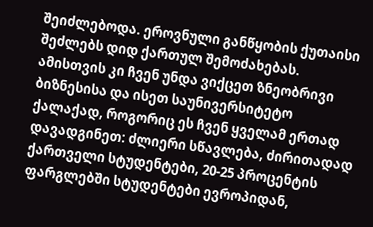შეიძლებოდა. ეროვნული განწყობის ქუთაისი შეძლებს დიდ ქართულ შემოძახებას. ამისთვის კი ჩვენ უნდა ვიქცეთ ზნეობრივი ბიზნესისა და ისეთ საუნივერსიტეტო ქალაქად, როგორიც ეს ჩვენ ყველამ ერთად დავადგინეთ: ძლიერი სწავლება, ძირითადად ქართველი სტუდენტები, 20-25 პროცენტის ფარგლებში სტუდენტები ევროპიდან,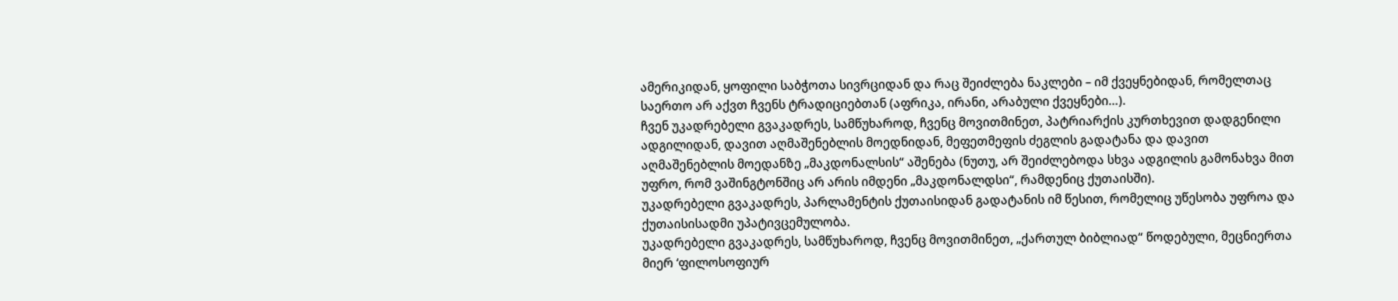ამერიკიდან, ყოფილი საბჭოთა სივრციდან და რაც შეიძლება ნაკლები – იმ ქვეყნებიდან, რომელთაც საერთო არ აქვთ ჩვენს ტრადიციებთან (აფრიკა, ირანი, არაბული ქვეყნები…).
ჩვენ უკადრებელი გვაკადრეს, სამწუხაროდ, ჩვენც მოვითმინეთ, პატრიარქის კურთხევით დადგენილი ადგილიდან, დავით აღმაშენებლის მოედნიდან, მეფეთმეფის ძეგლის გადატანა და დავით აღმაშენებლის მოედანზე „მაკდონალსის“ აშენება (ნუთუ, არ შეიძლებოდა სხვა ადგილის გამონახვა მით უფრო, რომ ვაშინგტონშიც არ არის იმდენი „მაკდონალდსი“, რამდენიც ქუთაისში).
უკადრებელი გვაკადრეს, პარლამენტის ქუთაისიდან გადატანის იმ წესით, რომელიც უწესობა უფროა და ქუთაისისადმი უპატივცემულობა.
უკადრებელი გვაკადრეს, სამწუხაროდ, ჩვენც მოვითმინეთ, „ქართულ ბიბლიად“ წოდებული, მეცნიერთა მიერ ‘ფილოსოფიურ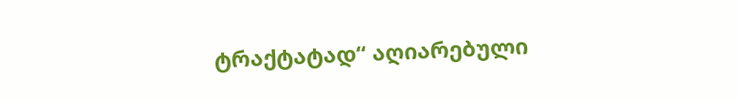ტრაქტატად“ აღიარებული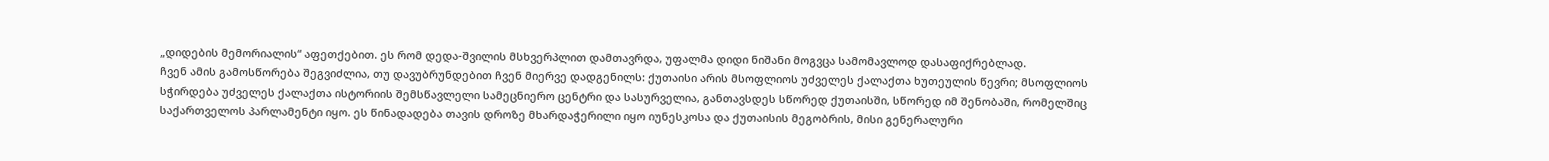„დიდების მემორიალის“ აფეთქებით. ეს რომ დედა-შვილის მსხვერპლით დამთავრდა, უფალმა დიდი ნიშანი მოგვცა სამომავლოდ დასაფიქრებლად.
ჩვენ ამის გამოსწორება შეგვიძლია, თუ დავუბრუნდებით ჩვენ მიერვე დადგენილს: ქუთაისი არის მსოფლიოს უძველეს ქალაქთა ხუთეულის წევრი; მსოფლიოს სჭირდება უძველეს ქალაქთა ისტორიის შემსწავლელი სამეცნიერო ცენტრი და სასურველია, განთავსდეს სწორედ ქუთაისში, სწორედ იმ შენობაში, რომელშიც საქართველოს პარლამენტი იყო. ეს წინადადება თავის დროზე მხარდაჭერილი იყო იუნესკოსა და ქუთაისის მეგობრის, მისი გენერალური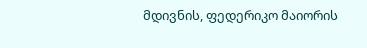მდივნის, ფედერიკო მაიორის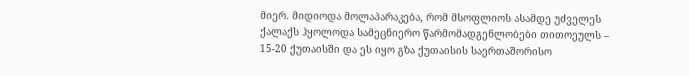მიერ. მიდიოდა მოლაპარაკება, რომ მსოფლიოს ასამდე უძველეს ქალაქს ჰყოლოდა სამეცნიერო წარმომადგენლობები თითოეულს – 15-20 ქუთაისში და ეს იყო გზა ქუთაისის საერთაშორისო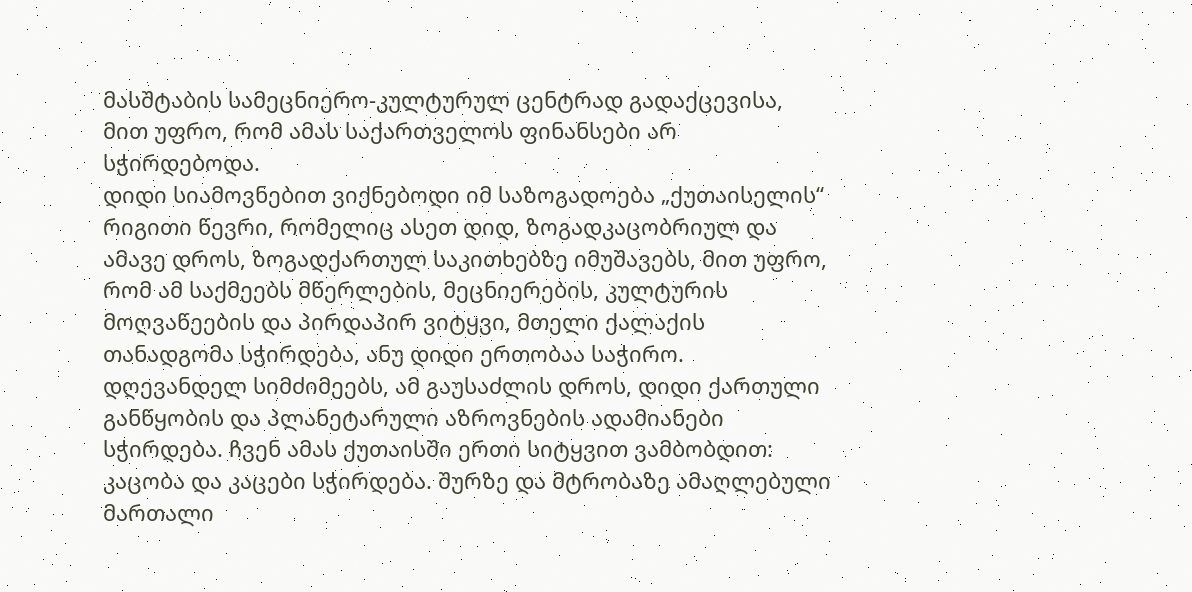მასშტაბის სამეცნიერო-კულტურულ ცენტრად გადაქცევისა, მით უფრო, რომ ამას საქართველოს ფინანსები არ სჭირდებოდა.
დიდი სიამოვნებით ვიქნებოდი იმ საზოგადოება „ქუთაისელის“ რიგითი წევრი, რომელიც ასეთ დიდ, ზოგადკაცობრიულ და ამავე დროს, ზოგადქართულ საკითხებზე იმუშავებს, მით უფრო, რომ ამ საქმეებს მწერლების, მეცნიერების, კულტურის მოღვაწეების და პირდაპირ ვიტყვი, მთელი ქალაქის თანადგომა სჭირდება, ანუ დიდი ერთობაა საჭირო. დღევანდელ სიმძიმეებს, ამ გაუსაძლის დროს, დიდი ქართული განწყობის და პლანეტარული აზროვნების ადამიანები სჭირდება. ჩვენ ამას ქუთაისში ერთი სიტყვით ვამბობდით: კაცობა და კაცები სჭირდება. შურზე და მტრობაზე ამაღლებული მართალი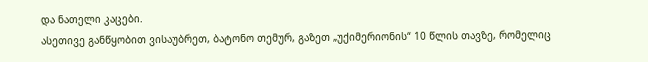და ნათელი კაცები.
ასეთივე განწყობით ვისაუბრეთ, ბატონო თემურ, გაზეთ „უქიმერიონის“ 10 წლის თავზე, რომელიც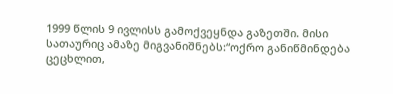1999 წლის 9 ივლისს გამოქვეყნდა გაზეთში. მისი სათაურიც ამაზე მიგვანიშნებს:“ოქრო განიწმინდება ცეცხლით,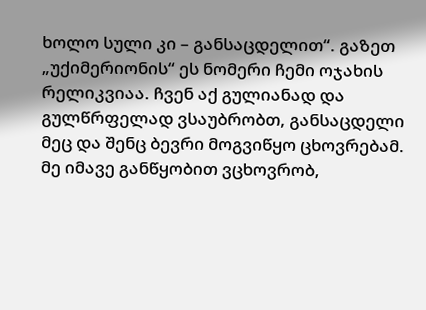ხოლო სული კი – განსაცდელით“. გაზეთ „უქიმერიონის“ ეს ნომერი ჩემი ოჯახის რელიკვიაა. ჩვენ აქ გულიანად და გულწრფელად ვსაუბრობთ, განსაცდელი მეც და შენც ბევრი მოგვიწყო ცხოვრებამ. მე იმავე განწყობით ვცხოვრობ,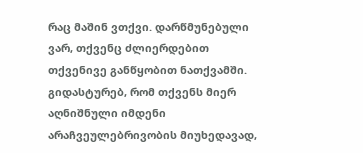რაც მაშინ ვთქვი. დარწმუნებული ვარ, თქვენც ძლიერდებით თქვენივე განწყობით ნათქვამში. გიდასტურებ, რომ თქვენს მიერ აღნიშნული იმდენი არაჩვეულებრივობის მიუხედავად,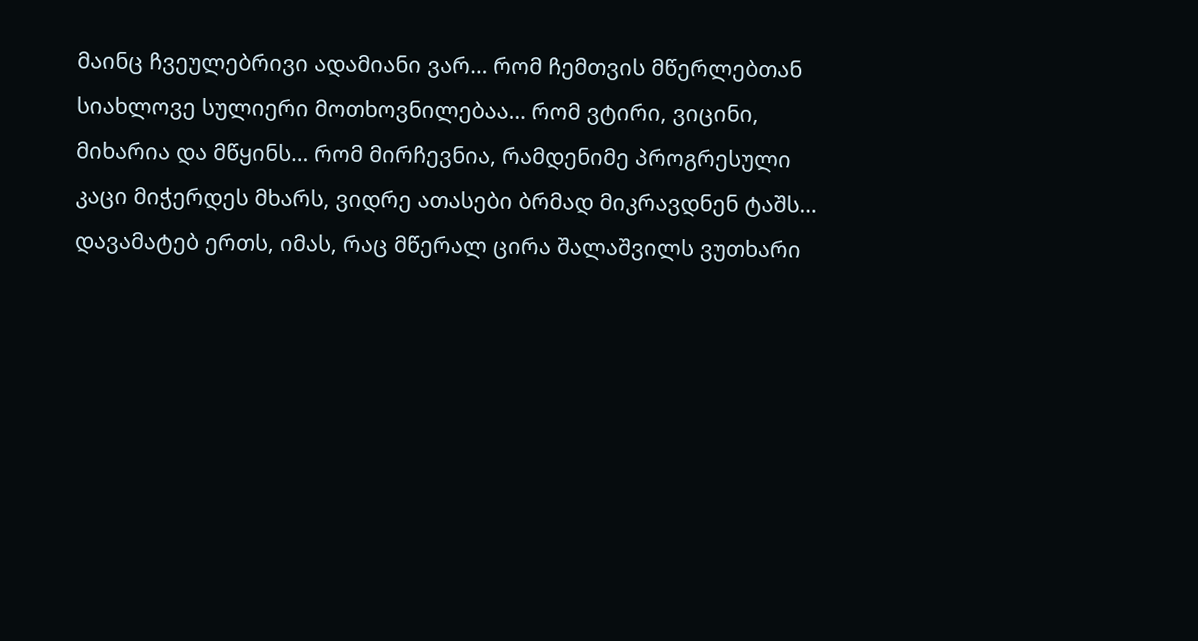მაინც ჩვეულებრივი ადამიანი ვარ… რომ ჩემთვის მწერლებთან სიახლოვე სულიერი მოთხოვნილებაა… რომ ვტირი, ვიცინი, მიხარია და მწყინს… რომ მირჩევნია, რამდენიმე პროგრესული კაცი მიჭერდეს მხარს, ვიდრე ათასები ბრმად მიკრავდნენ ტაშს… დავამატებ ერთს, იმას, რაც მწერალ ცირა შალაშვილს ვუთხარი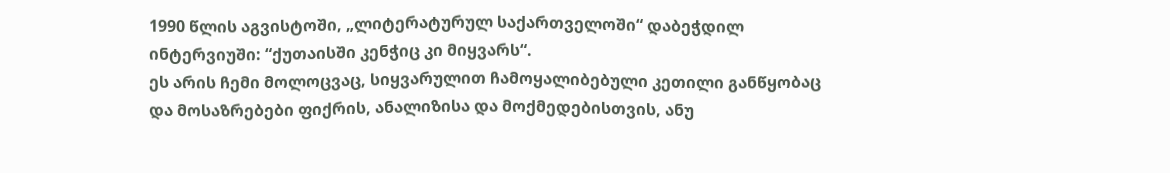1990 წლის აგვისტოში, „ლიტერატურულ საქართველოში“ დაბეჭდილ ინტერვიუში: “ქუთაისში კენჭიც კი მიყვარს“.
ეს არის ჩემი მოლოცვაც, სიყვარულით ჩამოყალიბებული კეთილი განწყობაც და მოსაზრებები ფიქრის, ანალიზისა და მოქმედებისთვის, ანუ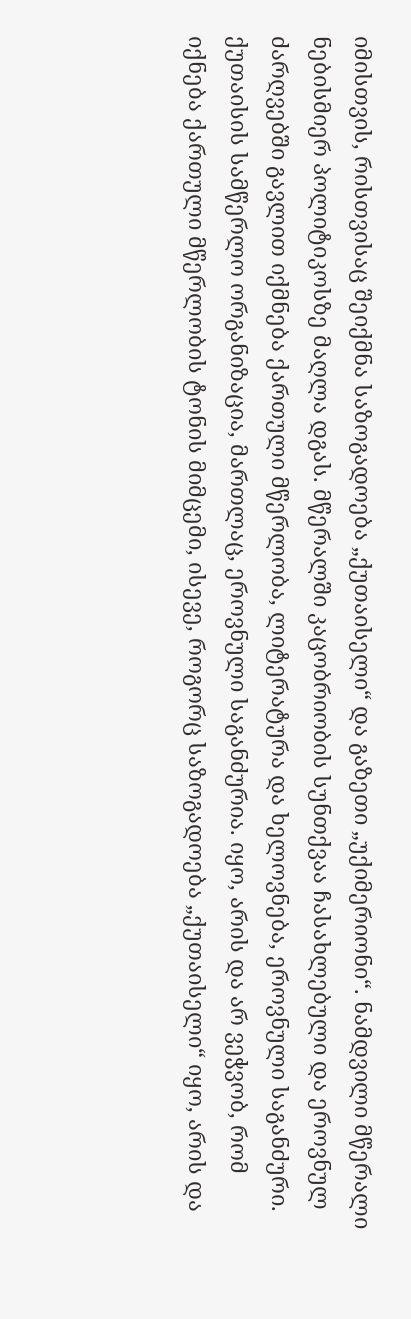იმისთვის, რისთვისაც შეიქმნა საზოგადოება „ქუთაისელი“ და გაზეთი „უქიმერიონი“. ნამდვილი მწერალი ნებისმიერ პოლიტიკოსზე მაღლა დგას. მწერალში კაცობრიობის სუნთქვაა ჩასახლებული და ეროვნულ ძარღვებში გავლით იქმნება ქართული მწერლობა, ლიტერატურა და ხელოვნება, ეროვნული საგანძური. ქუთაისის სამწერლო ორგანიზაცია, მართლაც, ეროვნული საგანძურია. იყო, არის და არ ვეჭვობ, რომ იქნება ქართული მწერლობის ტონის მიმცემი, ისევე, როგორც საზოგადოება „ქუთაისელი“ იყო, არის და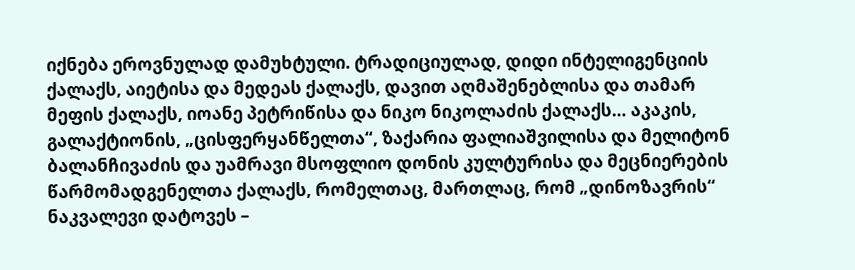იქნება ეროვნულად დამუხტული. ტრადიციულად, დიდი ინტელიგენციის ქალაქს, აიეტისა და მედეას ქალაქს, დავით აღმაშენებლისა და თამარ მეფის ქალაქს, იოანე პეტრიწისა და ნიკო ნიკოლაძის ქალაქს… აკაკის, გალაქტიონის, „ცისფერყანწელთა“, ზაქარია ფალიაშვილისა და მელიტონ ბალანჩივაძის და უამრავი მსოფლიო დონის კულტურისა და მეცნიერების წარმომადგენელთა ქალაქს, რომელთაც, მართლაც, რომ „დინოზავრის“ ნაკვალევი დატოვეს –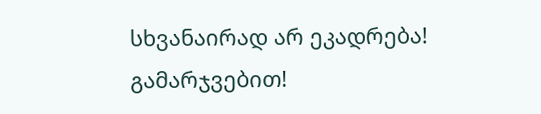სხვანაირად არ ეკადრება!
გამარჯვებით!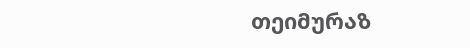თეიმურაზ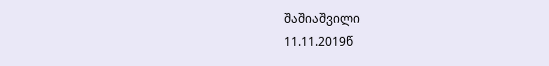შაშიაშვილი
11.11.2019წ